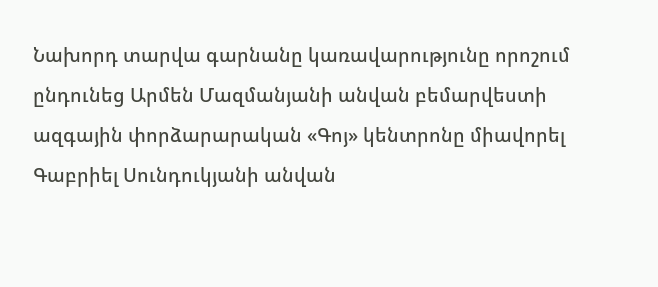Նախորդ տարվա գարնանը կառավարությունը որոշում ընդունեց Արմեն Մազմանյանի անվան բեմարվեստի ազգային փորձարարական «Գոյ» կենտրոնը միավորել Գաբրիել Սունդուկյանի անվան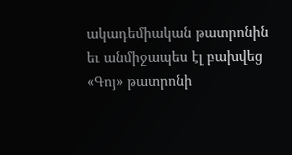ակադեմիական թատրոնին եւ անմիջապես էլ բախվեց «Գոյ» թատրոնի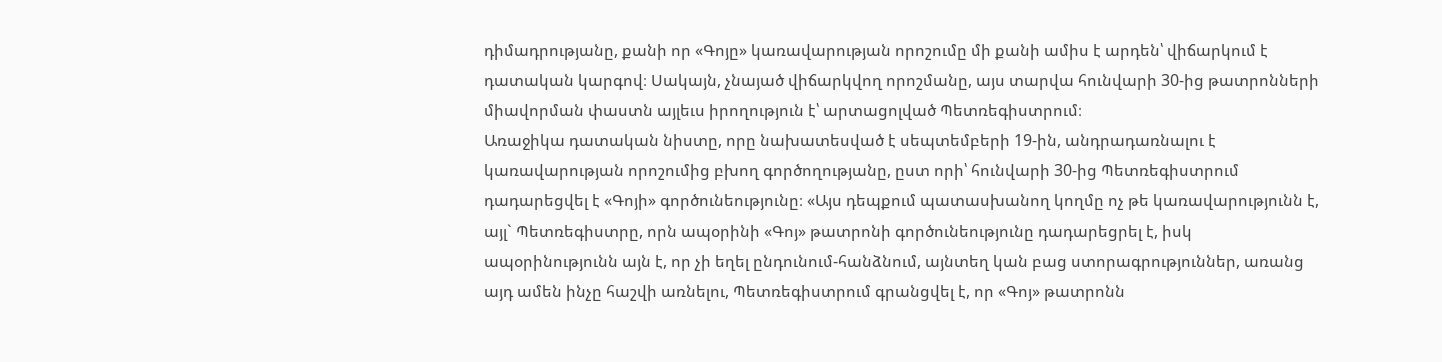դիմադրությանը, քանի որ «Գոյը» կառավարության որոշումը մի քանի ամիս է արդեն՝ վիճարկում է դատական կարգով։ Սակայն, չնայած վիճարկվող որոշմանը, այս տարվա հունվարի 30-ից թատրոնների միավորման փաստն այլեւս իրողություն է՝ արտացոլված Պետռեգիստրում։
Առաջիկա դատական նիստը, որը նախատեսված է սեպտեմբերի 19-ին, անդրադառնալու է կառավարության որոշումից բխող գործողությանը, ըստ որի՝ հունվարի 30-ից Պետռեգիստրում դադարեցվել է «Գոյի» գործունեությունը։ «Այս դեպքում պատասխանող կողմը ոչ թե կառավարությունն է, այլ` Պետռեգիստրը, որն ապօրինի «Գոյ» թատրոնի գործունեությունը դադարեցրել է, իսկ ապօրինությունն այն է, որ չի եղել ընդունում-հանձնում, այնտեղ կան բաց ստորագրություններ, առանց այդ ամեն ինչը հաշվի առնելու, Պետռեգիստրում գրանցվել է, որ «Գոյ» թատրոնն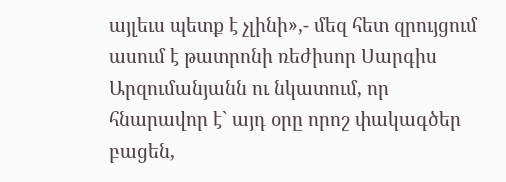այլեւս պետք է չլինի»,- մեզ հետ զրույցում ասում է թատրոնի ռեժիսոր Սարգիս Արզումանյանն ու նկատում, որ հնարավոր է` այդ օրը որոշ փակագծեր բացեն,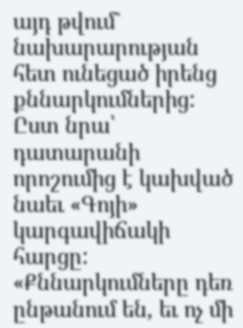այդ թվում` նախարարության հետ ունեցած իրենց քննարկումներից: Ըստ նրա՝ դատարանի որոշումից է կախված նաեւ «Գոյի» կարգավիճակի հարցը:
«Քննարկումները դեռ ընթանում են, եւ ոչ մի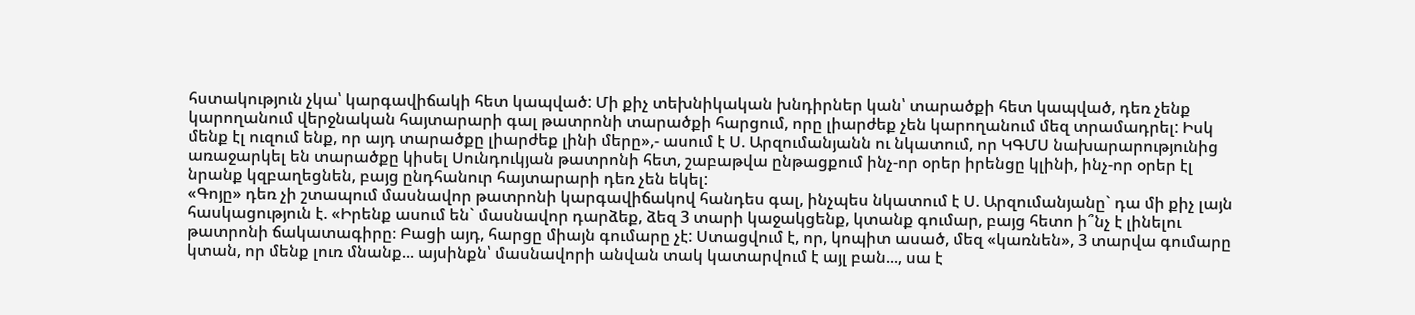հստակություն չկա՝ կարգավիճակի հետ կապված: Մի քիչ տեխնիկական խնդիրներ կան՝ տարածքի հետ կապված, դեռ չենք կարողանում վերջնական հայտարարի գալ թատրոնի տարածքի հարցում, որը լիարժեք չեն կարողանում մեզ տրամադրել: Իսկ մենք էլ ուզում ենք, որ այդ տարածքը լիարժեք լինի մերը»,- ասում է Ս. Արզումանյանն ու նկատում, որ ԿԳՄՍ նախարարությունից առաջարկել են տարածքը կիսել Սունդուկյան թատրոնի հետ, շաբաթվա ընթացքում ինչ-որ օրեր իրենցը կլինի, ինչ-որ օրեր էլ նրանք կզբաղեցնեն, բայց ընդհանուր հայտարարի դեռ չեն եկել:
«Գոյը» դեռ չի շտապում մասնավոր թատրոնի կարգավիճակով հանդես գալ, ինչպես նկատում է Ս. Արզումանյանը` դա մի քիչ լայն հասկացություն է. «Իրենք ասում են` մասնավոր դարձեք, ձեզ 3 տարի կաջակցենք, կտանք գումար, բայց հետո ի՞նչ է լինելու թատրոնի ճակատագիրը։ Բացի այդ, հարցը միայն գումարը չէ: Ստացվում է, որ, կոպիտ ասած, մեզ «կառնեն», 3 տարվա գումարը կտան, որ մենք լուռ մնանք... այսինքն՝ մասնավորի անվան տակ կատարվում է այլ բան..., սա է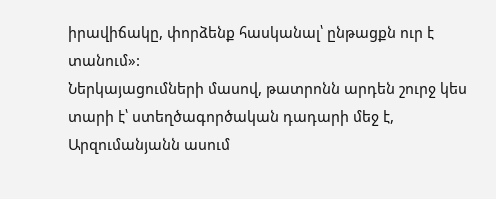իրավիճակը, փորձենք հասկանալ՝ ընթացքն ուր է տանում»:
Ներկայացումների մասով, թատրոնն արդեն շուրջ կես տարի է՝ ստեղծագործական դադարի մեջ է, Արզումանյանն ասում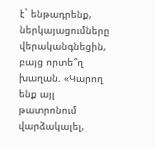է` ենթադրենք, ներկայացումները վերականգնեցին, բայց որտե՞ղ խաղան. «Կարող ենք այլ թատրոնում վարձակալել,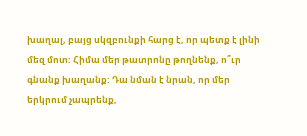խաղալ, բայց սկզբունքի հարց է, որ պետք է լինի մեզ մոտ: Հիմա մեր թատրոնը թողնենք, ո՞ւր գնանք խաղանք: Դա նման է նրան, որ մեր երկրում չապրենք,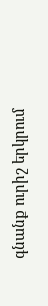գնանք ուրիշ երկրում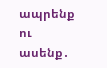ապրենք ու ասենք․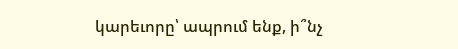կարեւորը՝ ապրում ենք, ի՞նչ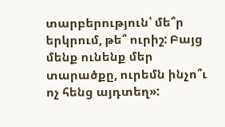տարբերություն՝ մե՞ր երկրում, թե՞ ուրիշ: Բայց մենք ունենք մեր տարածքը, ուրեմն ինչո՞ւ ոչ հենց այդտեղ»: